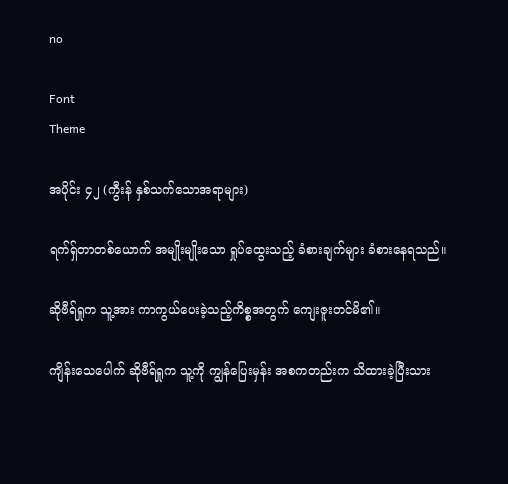no

Font
Theme

အပိုင်း ၄၂ (ကွီးန် နှစ်သက်သောအရာများ)

ရက်ရှ်တာတစ်ယောက် အမျိုးမျိုးသော ရှုပ်ထွေးသည့် ခံစားချက်များ ခံစားနေရသည်။

ဆိုဗီရ်ရှုက သူ့အား ကာကွယ်ပေးခဲ့သည့်ကိစ္စအတွက် ကျေးဇူးတင်မိ၏။

ကျိန်းသေပေါက် ဆိုဗီရ်ရှုက သူ့ကို ကျွန်ပြေးမှန်း အစကတည်းက သိထားခဲ့ပြီးသား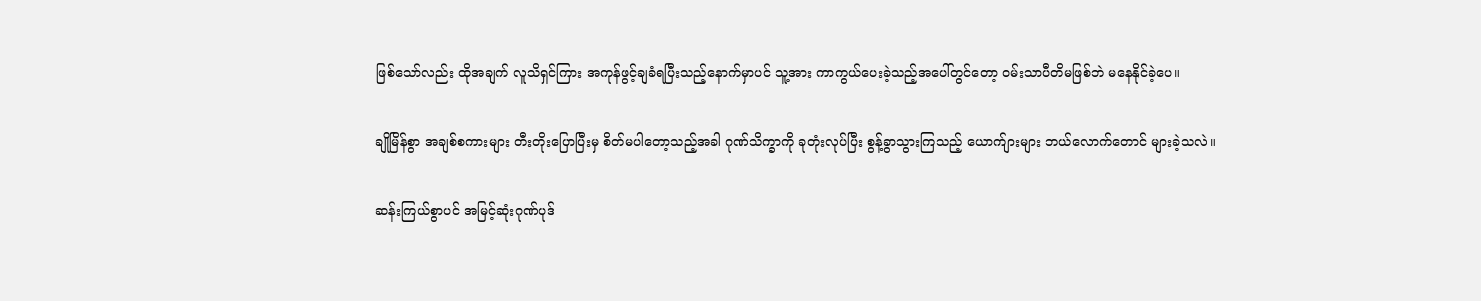ဖြစ်သော်လည်း ထိုအချက် လူသိရှင်ကြား အကုန်ဖွင့်ချခံရပြီးသည့်နောက်မှာပင် သူ့အား ကာကွယ်ပေးခဲ့သည့်အပေါ်တွင်တော့ ဝမ်းသာပီတိမဖြစ်ဘဲ မနေနိုင်ခဲ့ပေ။

ချိုမြိန်စွာ အချစ်စကားများ တီးတိုးပြောပြီးမှ စိတ်မပါတော့သည့်အခါ ဂုဏ်သိက္ခာကို ခုတုံးလုပ်ပြီး စွန့်ခွာသွားကြသည့် ယောက်ျားများ ဘယ်လောက်တောင် များခဲ့သလဲ။

ဆန်းကြယ်စွာပင် အမြင့်ဆုံးဂုဏ်ပုဒ်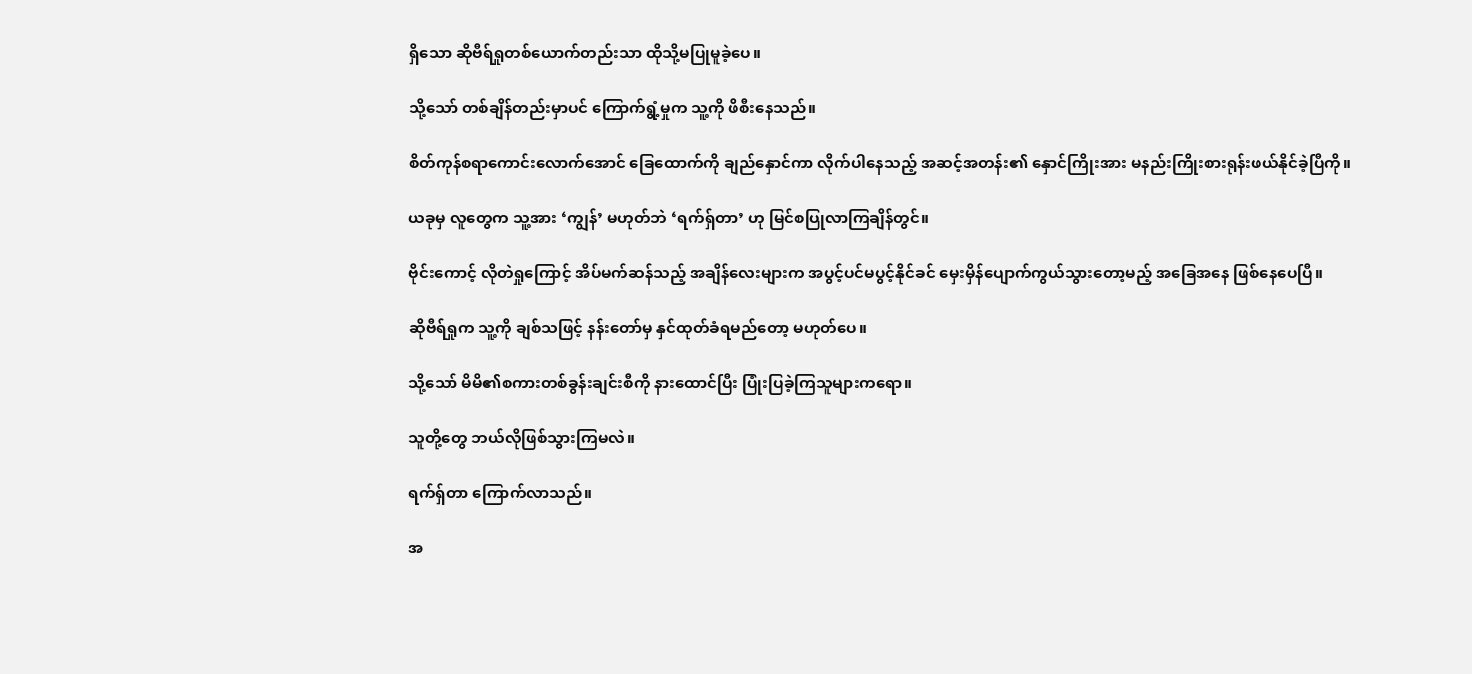ရှိသော ဆိုဗီရ်ရှုတစ်ယောက်တည်းသာ ထိုသို့မပြုမူခဲ့ပေ။

သို့သော် တစ်ချိန်တည်းမှာပင် ကြောက်ရွံ့မှုက သူ့ကို ဖိစီးနေသည်။

စိတ်ကုန်စရာကောင်းလောက်အောင် ခြေထောက်ကို ချည်နှောင်ကာ လိုက်ပါနေသည့် အဆင့်အတန်း၏ နှောင်ကြိုးအား မနည်းကြိုးစားရုန်းဖယ်နိုင်ခဲ့ပြီကို။

ယခုမှ လူတွေက သူ့အား ‘ကျွန်’ မဟုတ်ဘဲ ‘ရက်ရှ်တာ’ ဟု မြင်စပြုလာကြချိန်တွင်။

ဗိုင်းကောင့် လိုတဲရှုကြောင့် အိပ်မက်ဆန်သည့် အချိန်လေးများက အပွင့်ပင်မပွင့်နိုင်ခင် မှေးမှိန်ပျောက်ကွယ်သွားတော့မည့် အခြေအနေ ဖြစ်နေပေပြီ။

ဆိုဗီရ်ရှုက သူ့ကို ချစ်သဖြင့် နန်းတော်မှ နှင်ထုတ်ခံရမည်တော့ မဟုတ်ပေ။

သို့သော် မိမိ၏စကားတစ်ခွန်းချင်းစီကို နားထောင်ပြီး ပြုံးပြခဲ့ကြသူများကရော။

သူတို့တွေ ဘယ်လိုဖြစ်သွားကြမလဲ။

ရက်ရှ်တာ ကြောက်လာသည်။

အ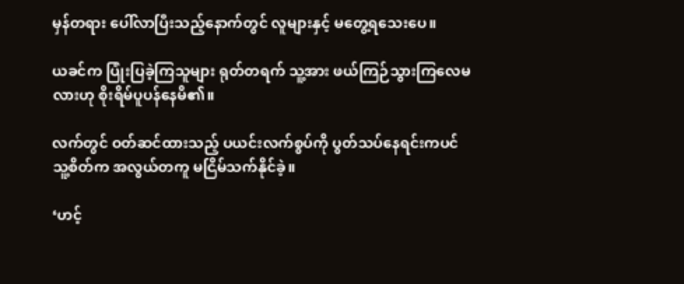မှန်တရား ပေါ်လာပြီးသည့်နောက်တွင် လူများနှင့် မတွေ့ရသေးပေ။

ယခင်က ပြုံးပြခဲ့ကြသူများ ရုတ်တရက် သူ့အား ဖယ်ကြဉ်သွားကြလေမလားဟု စိုးရိမ်ပူပန်နေမိ၏။

လက်တွင် ဝတ်ဆင်ထားသည့် ပယင်းလက်စွပ်ကို ပွတ်သပ်နေရင်းကပင် သူ့စိတ်က အလွယ်တကူ မငြိမ်သက်နိုင်ခဲ့။

‘ဟင့်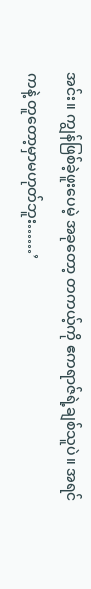အင်း။ ကျွန်ဖြစ်ခဲ့ဖူးပေမဲ့ အခုတော့ တကယ့်ကို ဧကရာဇ်ရဲ့ချစ်သူပဲ။ အရင်ကနဲ့ တူတော့မှာမဟုတ်ဘူး……’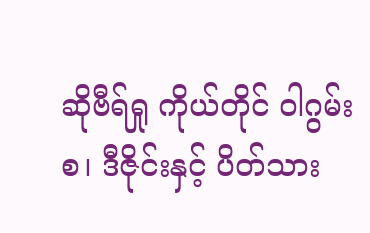ဆိုဗီရ်ရှု ကိုယ်တိုင် ဝါဂွမ်းစ၊ ဒီဇိုင်းနှင့် ပိတ်သား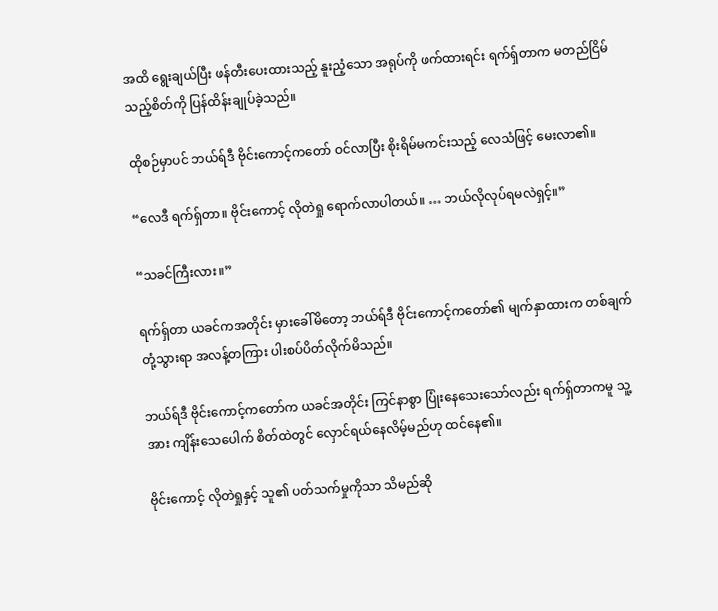အထိ ရွေးချယ်ပြီး ဖန်တီးပေးထားသည့် နူးညံ့သော အရုပ်ကို ဖက်ထားရင်း ရက်ရှ်တာက မတည်ငြိမ်သည့်စိတ်ကို ပြန်ထိန်းချုပ်ခဲ့သည်။

ထိုစဉ်မှာပင် ဘယ်ရ်ဒီ ဗိုင်းကောင့်ကတော် ဝင်လာပြီး စိုးရိမ်မကင်းသည့် လေသံဖြင့် မေးလာ၏။

“လေဒီ ရက်ရှ်တာ။ ဗိုင်းကောင့် လိုတဲရှု ရောက်လာပါတယ်။ … ဘယ်လိုလုပ်ရမလဲရှင့်။”

“သခင်ကြီးလား။”

ရက်ရှ်တာ ယခင်ကအတိုင်း မှားခေါ်မိတော့ ဘယ်ရ်ဒီ ဗိုင်းကောင့်ကတော်၏ မျက်နှာထားက တစ်ချက် တုံ့သွားရာ အလန့်တကြား ပါးစပ်ပိတ်လိုက်မိသည်။

ဘယ်ရ်ဒီ ဗိုင်းကောင့်ကတော်က ယခင်အတိုင်း ကြင်နာစွာ ပြုံးနေသေးသော်လည်း ရက်ရှ်တာကမူ သူ့အား ကျိန်းသေပေါက် စိတ်ထဲတွင် လှောင်ရယ်နေလိမ့်မည်ဟု ထင်နေ၏။

ဗိုင်းကောင့် လိုတဲရှုနှင့် သူ၏ ပတ်သက်မှုကိုသာ သိမည်ဆို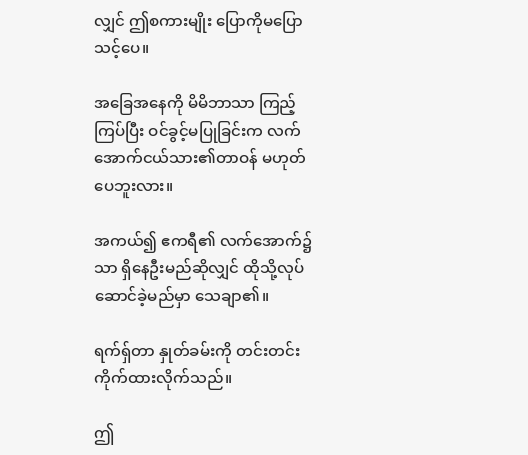လျှင် ဤစကားမျိုး ပြောကိုမပြောသင့်ပေ။

အခြေအနေကို မိမိဘာသာ ကြည့်ကြပ်ပြီး ဝင်ခွင့်မပြုခြင်းက လက်အောက်ငယ်သား၏တာဝန် မဟုတ်ပေဘူးလား။

အကယ်၍ ဧကရီ၏ လက်အောက်၌သာ ရှိနေဦးမည်ဆိုလျှင် ထိုသို့လုပ်ဆောင်ခဲ့မည်မှာ သေချာ၏။

ရက်ရှ်တာ နှုတ်ခမ်းကို တင်းတင်းကိုက်ထားလိုက်သည်။

ဤ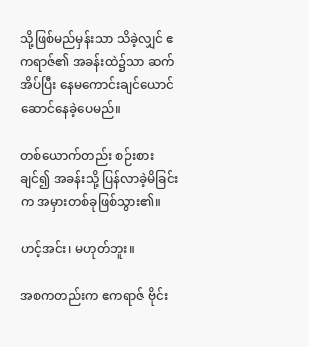သို့ဖြစ်မည်မှန်းသာ သိခဲ့လျှင် ဧကရာဇ်၏ အခန်းထဲ၌သာ ဆက်အိပ်ပြီး နေမကောင်းချင်ယောင် ဆောင်နေခဲ့ပေမည်။

တစ်ယောက်တည်း စဉ်းစားချင်၍ အခန်းသို့ ပြန်လာခဲ့မိခြင်းက အမှားတစ်ခုဖြစ်သွား၏။

ဟင့်အင်း၊ မဟုတ်ဘူး။

အစကတည်းက ဧကရာဇ် ဗိုင်း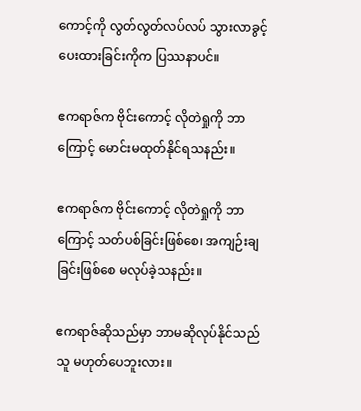ကောင့်ကို လွတ်လွတ်လပ်လပ် သွားလာခွင့်ပေးထားခြင်းကိုက ပြဿနာပင်။

ဧကရာဇ်က ဗိုင်းကောင့် လိုတဲရှုကို ဘာကြောင့် မောင်းမထုတ်နိုင်ရသနည်း။

ဧကရာဇ်က ဗိုင်းကောင့် လိုတဲရှုကို ဘာကြောင့် သတ်ပစ်ခြင်းဖြစ်စေ၊ အကျဉ်းချခြင်းဖြစ်စေ မလုပ်ခဲ့သနည်း။

ဧကရာဇ်ဆိုသည်မှာ ဘာမဆိုလုပ်နိုင်သည်သူ မဟုတ်ပေဘူးလား။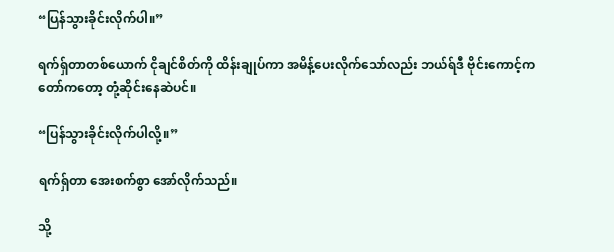“ပြန်သွားခိုင်းလိုက်ပါ။”

ရက်ရှ်တာတစ်ယောက် ငိုချင်စိတ်ကို ထိန်းချုပ်ကာ အမိန့်ပေးလိုက်သော်လည်း ဘယ်ရ်ဒီ ဗိုင်းကောင့်ကတော်ကတော့ တုံ့ဆိုင်းနေဆဲပင်။

“ပြန်သွားခိုင်းလိုက်ပါလို့။”

ရက်ရှ်တာ အေးစက်စွာ အော်လိုက်သည်။

သို့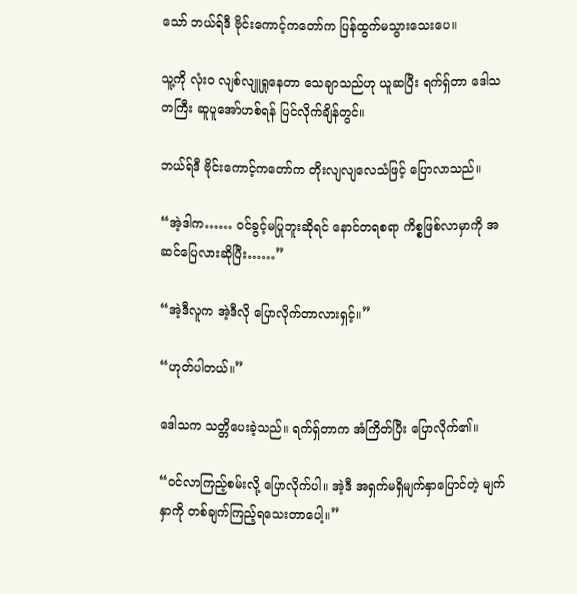သော် ဘယ်ရ်ဒီ ဗိုင်းကောင့်ကတော်က ပြန်ထွက်မသွားသေးပေ။

သူ့ကို လုံးဝ လျစ်လျူရှုနေတာ သေချာသည်ဟု ယူဆပြီး ရက်ရှ်တာ ဒေါသတကြီး ဆူပူအော်ဟစ်ရန် ပြင်လိုက်ချိန်တွင်။

ဘယ်ရ်ဒီ ဗိုင်းကောင့်ကတော်က တိုးလျလျလေသံဖြင့် ပြောလာသည်။

“အဲ့ဒါက…… ဝင်ခွင့်မပြုဘူးဆိုရင် နောင်တရစရာ ကိစ္စဖြစ်လာမှာကို အဆင်ပြေလားဆိုပြီး……”

“အဲ့ဒီလူက အဲ့ဒီလို ပြောလိုက်တာလားရှင့်။”

“ဟုတ်ပါတယ်။”

ဒေါသက သတ္တိပေးခဲ့သည်။ ရက်ရှ်တာက အံကြိတ်ပြီး ပြောလိုက်၏။

“ဝင်လာကြည့်စမ်းလို့ ပြောလိုက်ပါ။ အဲ့ဒီ အရှက်မရှိမျက်နှာပြောင်တဲ့ မျက်နှာကို တစ်ချက်ကြည့်ရသေးတာပေါ့။”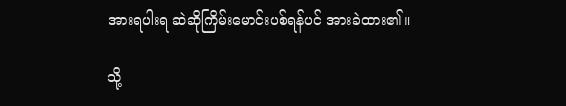အားရပါးရ ဆဲဆိုကြိမ်းမောင်းပစ်ရန်ပင် အားခဲထား၏။

သို့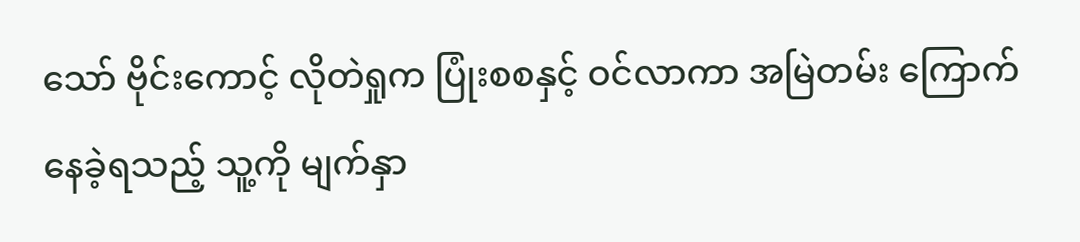သော် ဗိုင်းကောင့် လိုတဲရှုက ပြုံးစစနှင့် ဝင်လာကာ အမြဲတမ်း ကြောက်နေခဲ့ရသည့် သူ့ကို မျက်နှာ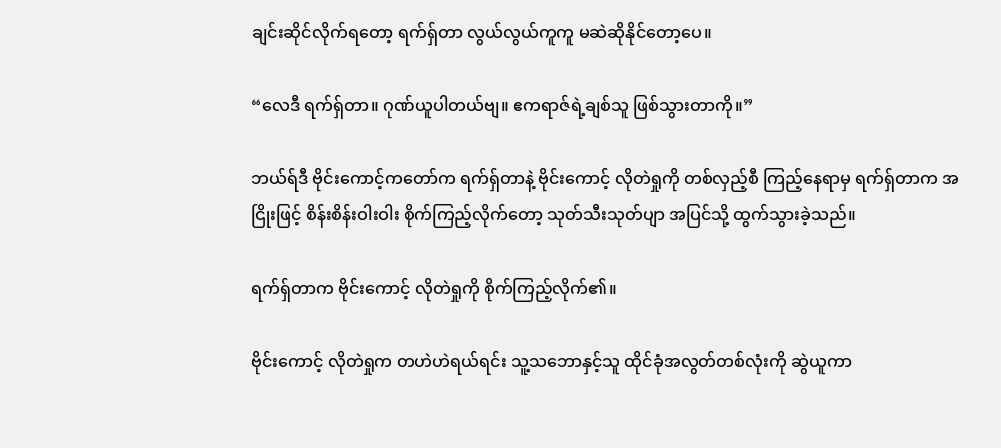ချင်းဆိုင်လိုက်ရတော့ ရက်ရှ်တာ လွယ်လွယ်ကူကူ မဆဲဆိုနိုင်တော့ပေ။

“လေဒီ ရက်ရှ်တာ။ ဂုဏ်ယူပါတယ်ဗျ။ ဧကရာဇ်ရဲ့ချစ်သူ ဖြစ်သွားတာကို။”

ဘယ်ရ်ဒီ ဗိုင်းကောင့်ကတော်က ရက်ရှ်တာနဲ့ ဗိုင်းကောင့် လိုတဲရှုကို တစ်လှည့်စီ ကြည့်နေရာမှ ရက်ရှ်တာက အငြိုးဖြင့် စိန်းစိန်းဝါးဝါး စိုက်ကြည့်လိုက်တော့ သုတ်သီးသုတ်ပျာ အပြင်သို့ ထွက်သွားခဲ့သည်။

ရက်ရှ်တာက ဗိုင်းကောင့် လိုတဲရှုကို စိုက်ကြည့်လိုက်၏။

ဗိုင်းကောင့် လိုတဲရှုက တဟဲဟဲရယ်ရင်း သူ့သဘောနှင့်သူ ထိုင်ခုံအလွတ်တစ်လုံးကို ဆွဲယူကာ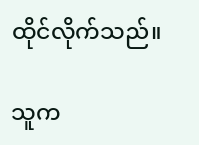ထိုင်လိုက်သည်။

သူက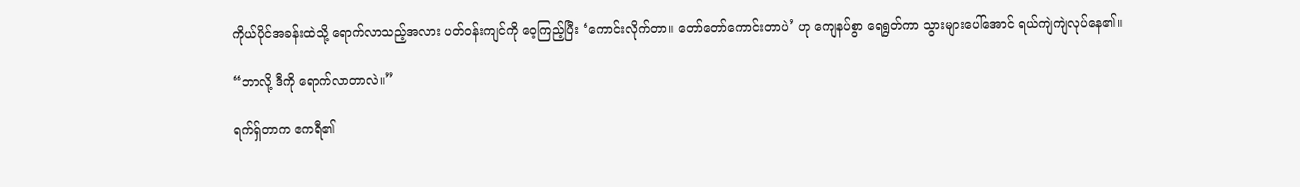ကိုယ်ပိုင်အခန်းထဲသို့ ရောက်လာသည့်အလား ပတ်ဝန်းကျင်ကို ဝေ့ကြည့်ပြီး ‘ကောင်းလိုက်တာ။ တော်တော်ကောင်းတာပဲ’ ဟု ကျေနပ်စွာ ရေရွတ်ကာ သွားများပေါ်အောင် ရယ်ကျဲကျဲလုပ်နေ၏။

“ဘာလို့ ဒီကို ရောက်လာတာလဲ။”

ရက်ရှ်တာက ဧကရီ၏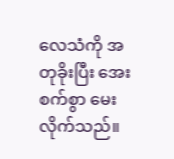လေသံကို အတုခိုးပြီး အေးစက်စွာ မေးလိုက်သည်။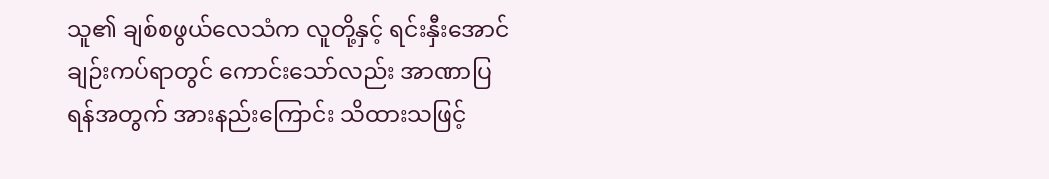သူ၏ ချစ်စဖွယ်လေသံက လူတို့နှင့် ရင်းနှီးအောင်ချဉ်းကပ်ရာတွင် ကောင်းသော်လည်း အာဏာပြရန်အတွက် အားနည်းကြောင်း သိထားသဖြင့်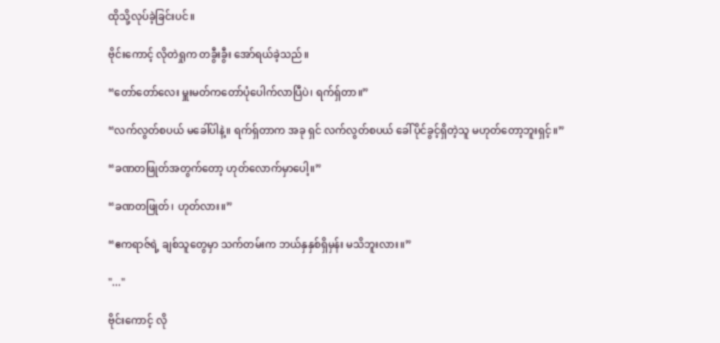ထိုသို့လုပ်ခဲ့ခြင်းပင်။

ဗိုင်းကောင့် လိုတဲရှုက တခွီးခွီး အော်ရယ်ခဲ့သည်။

“တော်တော်လေး မှူးမတ်ကတော်ပုံပေါက်လာပြီပဲ၊ ရက်ရှ်တာ။”

“လက်လွတ်စပယ် မခေါ်ပါနဲ့။ ရက်ရှ်တာက အခု ရှင် လက်လွတ်စပယ် ခေါ်ပိုင်ခွင့်ရှိတဲ့သူ မဟုတ်တော့ဘူးရှင့်။”

“ခဏတဖြုတ်အတွက်တော့ ဟုတ်လောက်မှာပေါ့။”

“ခဏတဖြုတ်၊ ဟုတ်လား။”

“ဧကရာဇ်ရဲ့ ချစ်သူတွေမှာ သက်တမ်းက ဘယ်နှနှစ်ရှိမှန်း မသိဘူးလား။”

"..."

ဗိုင်းကောင့် လို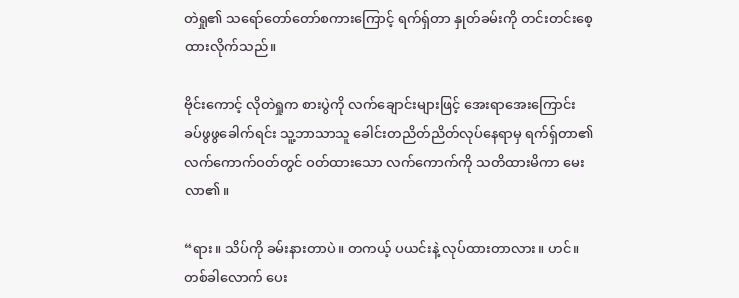တဲရှု၏ သရော်တော်တော်စကားကြောင့် ရက်ရှ်တာ နှုတ်ခမ်းကို တင်းတင်းစေ့ထားလိုက်သည်။

ဗိုင်းကောင့် လိုတဲရှုက စားပွဲကို လက်ချောင်းများဖြင့် အေးရာအေးကြောင်း ခပ်ဖွဖွခေါက်ရင်း သူ့ဘာသာသူ ခေါင်းတညိတ်ညိတ်လုပ်နေရာမှ ရက်ရှ်တာ၏လက်ကောက်ဝတ်တွင် ဝတ်ထားသော လက်ကောက်ကို သတိထားမိကာ မေးလာ၏။

“ရား။ သိပ်ကို ခမ်းနားတာပဲ။ တကယ့် ပယင်းနဲ့ လုပ်ထားတာလား။ ဟင်။ တစ်ခါလောက် ပေး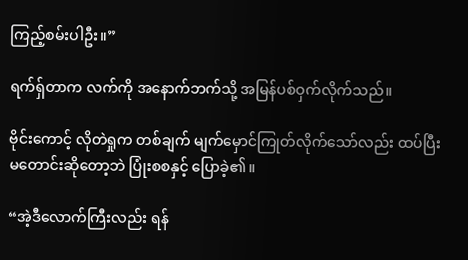ကြည့်စမ်းပါဦး။”

ရက်ရှ်တာက လက်ကို အနောက်ဘက်သို့ အမြန်ပစ်ဝှက်လိုက်သည်။

ဗိုင်းကောင့် လိုတဲရှုက တစ်ချက် မျက်မှောင်ကြုတ်လိုက်သော်လည်း ထပ်ပြီး မတောင်းဆိုတော့ဘဲ ပြုံးစစနှင့် ပြောခဲ့၏။

“အဲ့ဒီလောက်ကြီးလည်း ရန်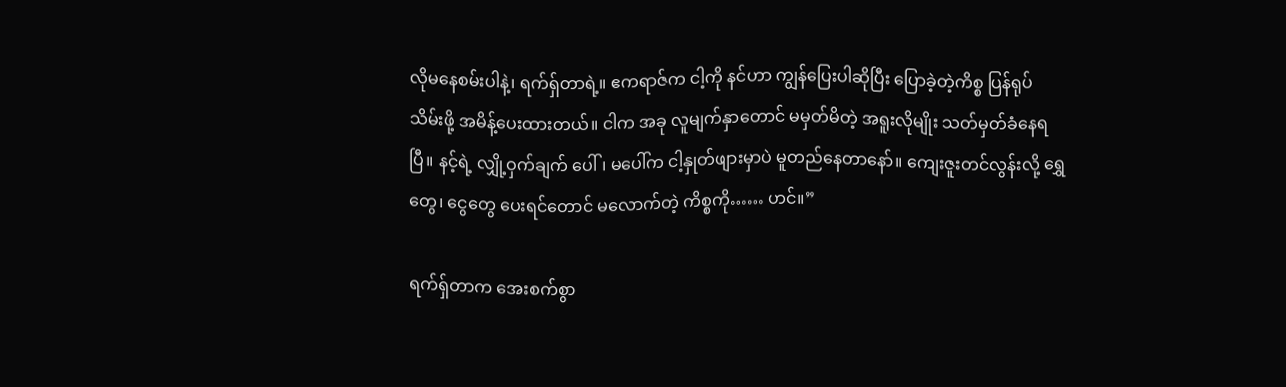လိုမနေစမ်းပါနဲ့၊ ရက်ရှ်တာရဲ့။ ဧကရာဇ်က ငါ့ကို နင်ဟာ ကျွန်ပြေးပါဆိုပြီး ပြောခဲ့တဲ့ကိစ္စ ပြန်ရုပ်သိမ်းဖို့ အမိန့်ပေးထားတယ်။ ငါက အခု လူမျက်နှာတောင် မမှတ်မိတဲ့ အရူးလိုမျိုး သတ်မှတ်ခံနေရပြီ။ နင့်ရဲ့ လျှို့ဝှက်ချက် ပေါ်၊ မပေါ်က ငါ့နှုတ်ဖျားမှာပဲ မူတည်နေတာနော်။ ကျေးဇူးတင်လွန်းလို့ ရွှေတွေ၊ ငွေတွေ ပေးရင်တောင် မလောက်တဲ့ ကိစ္စကို…… ဟင်။”

ရက်ရှ်တာက အေးစက်စွာ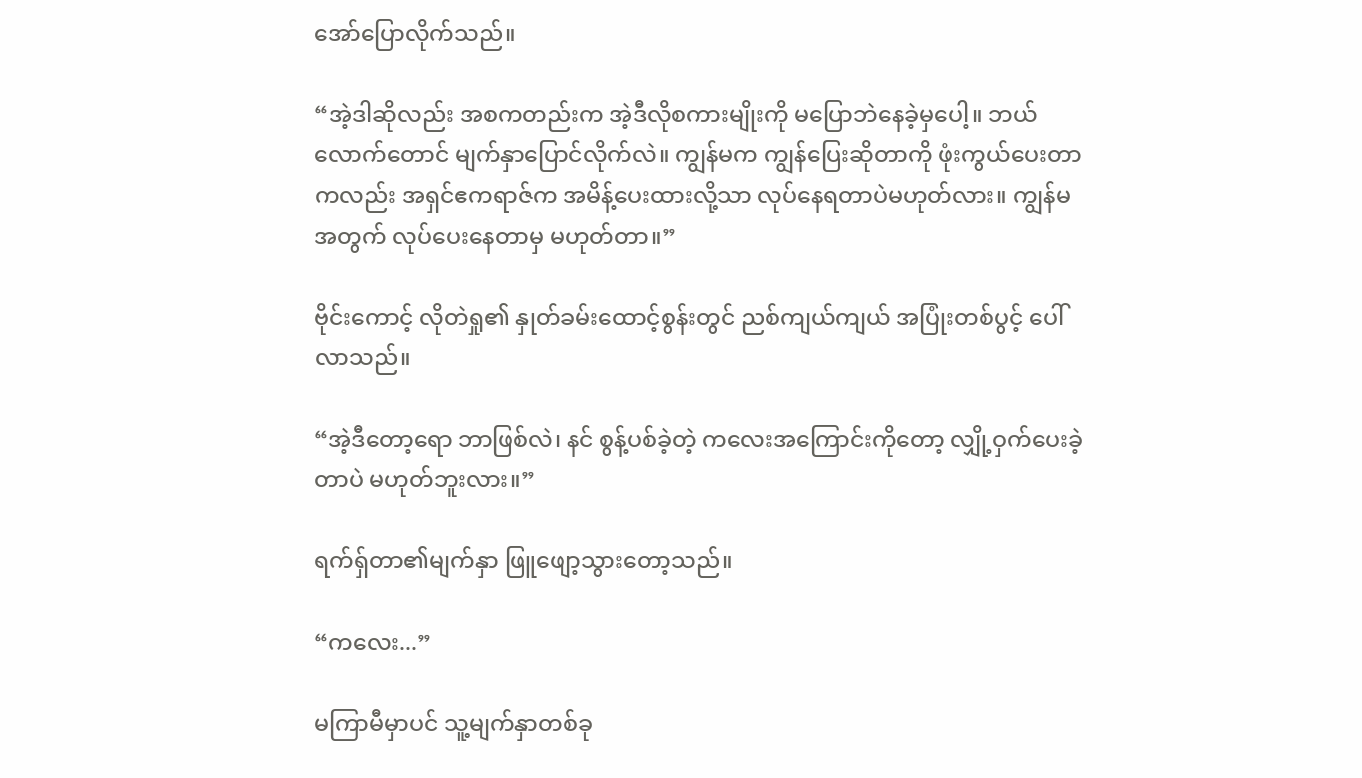အော်ပြောလိုက်သည်။

“အဲ့ဒါဆိုလည်း အစကတည်းက အဲ့ဒီလိုစကားမျိုးကို မပြောဘဲနေခဲ့မှပေါ့။ ဘယ်လောက်တောင် မျက်နှာပြောင်လိုက်လဲ။ ကျွန်မက ကျွန်ပြေးဆိုတာကို ဖုံးကွယ်ပေးတာကလည်း အရှင်ဧကရာဇ်က အမိန့်ပေးထားလို့သာ လုပ်နေရတာပဲမဟုတ်လား။ ကျွန်မအတွက် လုပ်ပေးနေတာမှ မဟုတ်တာ။”

ဗိုင်းကောင့် လိုတဲရှု၏ နှုတ်ခမ်းထောင့်စွန်းတွင် ညစ်ကျယ်ကျယ် အပြုံးတစ်ပွင့် ပေါ်လာသည်။

“အဲ့ဒီတော့ရော ဘာဖြစ်လဲ၊ နင် စွန့်ပစ်ခဲ့တဲ့ ကလေးအကြောင်းကိုတော့ လျှို့ဝှက်ပေးခဲ့တာပဲ မဟုတ်ဘူးလား။”

ရက်ရှ်တာ၏မျက်နှာ ဖြူဖျော့သွားတော့သည်။

“ကလေး...”

မကြာမီမှာပင် သူ့မျက်နှာတစ်ခု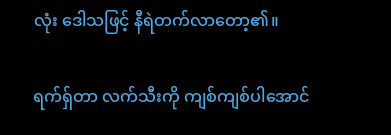လုံး ဒေါသဖြင့် နီရဲတက်လာတော့၏။

ရက်ရှ်တာ လက်သီးကို ကျစ်ကျစ်ပါအောင်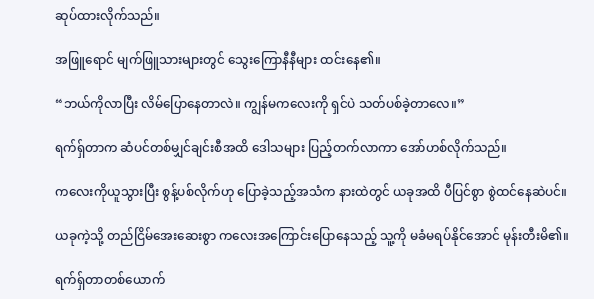ဆုပ်ထားလိုက်သည်။

အဖြူရောင် မျက်ဖြူသားများတွင် သွေးကြောနီနီများ ထင်းနေ၏။

“ဘယ်ကိုလာပြီး လိမ်ပြောနေတာလဲ။ ကျွန်မကလေးကို ရှင်ပဲ သတ်ပစ်ခဲ့တာလေ။”

ရက်ရှ်တာက ဆံပင်တစ်မျှင်ချင်းစီအထိ ဒေါသများ ပြည့်တက်လာကာ အော်ဟစ်လိုက်သည်။

ကလေးကိုယူသွားပြီး စွန့်ပစ်လိုက်ဟု ပြောခဲ့သည့်အသံက နားထဲတွင် ယခုအထိ ပီပြင်စွာ စွဲထင်နေဆဲပင်။

ယခုကဲ့သို့ တည်ငြိမ်အေးဆေးစွာ ကလေးအကြောင်းပြောနေသည့် သူ့ကို မခံမရပ်နိုင်အောင် မုန်းတီးမိ၏။

ရက်ရှ်တာတစ်ယောက်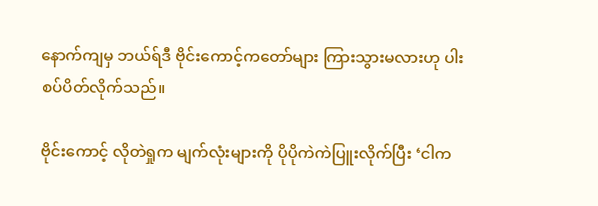နောက်ကျမှ ဘယ်ရ်ဒီ ဗိုင်းကောင့်ကတော်များ ကြားသွားမလားဟု ပါးစပ်ပိတ်လိုက်သည်။

ဗိုင်းကောင့် လိုတဲရှုက မျက်လုံးများကို ပိုပိုကဲကဲပြူးလိုက်ပြီး ‘ငါက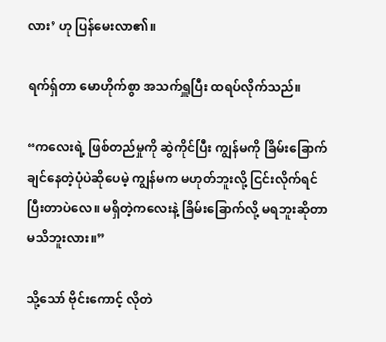လား’ ဟု ပြန်မေးလာ၏။

ရက်ရှ်တာ မောဟိုက်စွာ အသက်ရှူပြီး ထရပ်လိုက်သည်။

“ကလေးရဲ့ ဖြစ်တည်မှုကို ဆွဲကိုင်ပြီး ကျွန်မကို ခြိမ်းခြောက်ချင်နေတဲ့ပုံပဲဆိုပေမဲ့ ကျွန်မက မဟုတ်ဘူးလို့ ငြင်းလိုက်ရင် ပြီးတာပဲလေ။ မရှိတဲ့ကလေးနဲ့ ခြိမ်းခြောက်လို့ မရဘူးဆိုတာ မသိဘူးလား။”

သို့သော် ဗိုင်းကောင့် လိုတဲ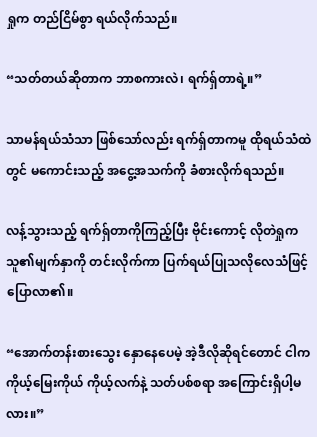ရှုက တည်ငြိမ်စွာ ရယ်လိုက်သည်။

“သတ်တယ်ဆိုတာက ဘာစကားလဲ၊ ရက်ရှ်တာရဲ့။”

သာမန်ရယ်သံသာ ဖြစ်သော်လည်း ရက်ရှ်တာကမူ ထိုရယ်သံထဲတွင် မကောင်းသည့် အငွေ့အသက်ကို ခံစားလိုက်ရသည်။

လန့်သွားသည့် ရက်ရှ်တာကိုကြည့်ပြီး ဗိုင်းကောင့် လိုတဲရှုက သူ၏မျက်နှာကို တင်းလိုက်ကာ ပြက်ရယ်ပြုသလိုလေသံဖြင့် ပြောလာ၏။

“အောက်တန်းစားသွေး နှောနေပေမဲ့ အဲ့ဒီလိုဆိုရင်တောင် ငါက ကိုယ့်မြေးကိုယ် ကိုယ့်လက်နဲ့ သတ်ပစ်စရာ အကြောင်းရှိပါ့မလား။”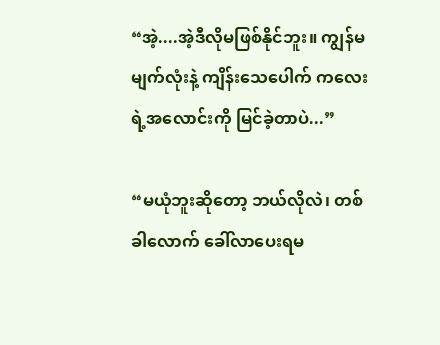“အဲ့....အဲ့ဒီလိုမဖြစ်နိုင်ဘူး။ ကျွန်မ မျက်လုံးနဲ့ ကျိန်းသေပေါက် ကလေးရဲ့အလောင်းကို မြင်ခဲ့တာပဲ...”

“မယုံဘူးဆိုတော့ ဘယ်လိုလဲ၊ တစ်ခါလောက် ခေါ်လာပေးရမ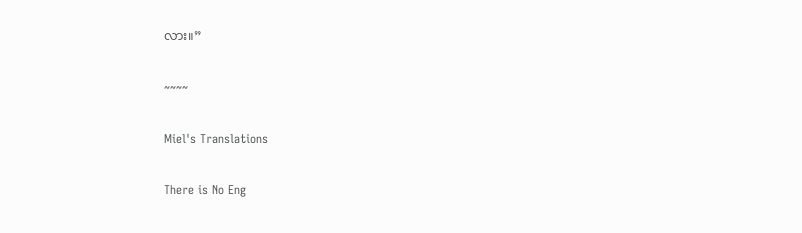လား။”

~~~~

Miel's Translations

There is No Eng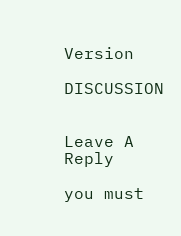Version

DISCUSSION


Leave A Reply

you must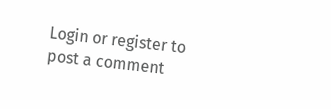Login or register to post a comment